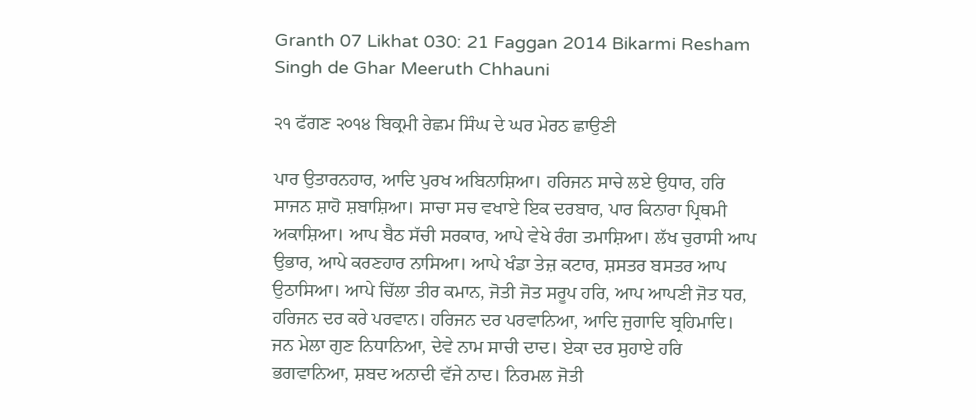Granth 07 Likhat 030: 21 Faggan 2014 Bikarmi Resham Singh de Ghar Meeruth Chhauni

੨੧ ਫੱਗਣ ੨੦੧੪ ਬਿਕ੍ਰਮੀ ਰੇਛਮ ਸਿੰਘ ਦੇ ਘਰ ਮੇਰਠ ਛਾਉਣੀ

ਪਾਰ ਉਤਾਰਨਹਾਰ, ਆਦਿ ਪੁਰਖ ਅਬਿਨਾਸ਼ਿਆ। ਹਰਿਜਨ ਸਾਚੇ ਲਏ ਉਧਾਰ, ਹਰਿ ਸਾਜਨ ਸ਼ਾਹੋ ਸ਼ਬਾਸ਼ਿਆ। ਸਾਚਾ ਸਚ ਵਖਾਏ ਇਕ ਦਰਬਾਰ, ਪਾਰ ਕਿਨਾਰਾ ਪ੍ਰਿਥਮੀ ਅਕਾਸ਼ਿਆ। ਆਪ ਬੈਠ ਸੱਚੀ ਸਰਕਾਰ, ਆਪੇ ਵੇਖੇ ਰੰਗ ਤਮਾਸ਼ਿਆ। ਲੱਖ ਚੁਰਾਸੀ ਆਪ ਉਭਾਰ, ਆਪੇ ਕਰਣਹਾਰ ਨਾਸਿਆ। ਆਪੇ ਖੰਡਾ ਤੇਜ਼ ਕਟਾਰ, ਸ਼ਸਤਰ ਬਸਤਰ ਆਪ ਉਠਾਸਿਆ। ਆਪੇ ਚਿੱਲਾ ਤੀਰ ਕਮਾਨ, ਜੋਤੀ ਜੋਤ ਸਰੂਪ ਹਰਿ, ਆਪ ਆਪਣੀ ਜੋਤ ਧਰ, ਹਰਿਜਨ ਦਰ ਕਰੇ ਪਰਵਾਨ। ਹਰਿਜਨ ਦਰ ਪਰਵਾਨਿਆ, ਆਦਿ ਜੁਗਾਦਿ ਬ੍ਰਹਿਮਾਦਿ। ਜਨ ਮੇਲਾ ਗੁਣ ਨਿਧਾਨਿਆ, ਦੇਵੇ ਨਾਮ ਸਾਚੀ ਦਾਦ। ਏਕਾ ਦਰ ਸੁਹਾਏ ਹਰਿ ਭਗਵਾਨਿਆ, ਸ਼ਬਦ ਅਨਾਦੀ ਵੱਜੇ ਨਾਦ। ਨਿਰਮਲ ਜੋਤੀ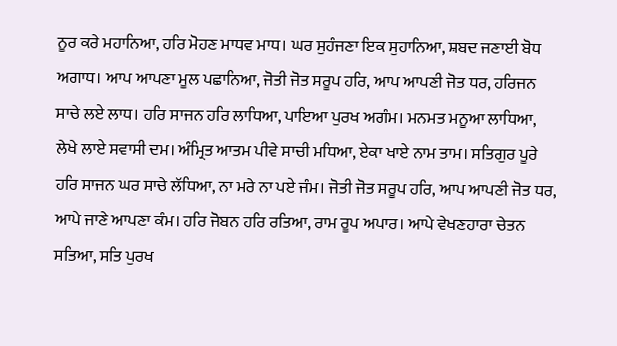ਨੂਰ ਕਰੇ ਮਹਾਨਿਆ, ਹਰਿ ਮੋਹਣ ਮਾਧਵ ਮਾਧ। ਘਰ ਸੁਹੰਜਣਾ ਇਕ ਸੁਹਾਨਿਆ, ਸ਼ਬਦ ਜਣਾਈ ਬੋਧ ਅਗਾਧ। ਆਪ ਆਪਣਾ ਮੂਲ ਪਛਾਨਿਆ, ਜੋਤੀ ਜੋਤ ਸਰੂਪ ਹਰਿ, ਆਪ ਆਪਣੀ ਜੋਤ ਧਰ, ਹਰਿਜਨ ਸਾਚੇ ਲਏ ਲਾਧ। ਹਰਿ ਸਾਜਨ ਹਰਿ ਲਾਧਿਆ, ਪਾਇਆ ਪੁਰਖ ਅਗੰਮ। ਮਨਮਤ ਮਨੂਆ ਲਾਧਿਆ, ਲੇਖੇ ਲਾਏ ਸਵਾਸੀ ਦਮ। ਅੰਮ੍ਰਿਤ ਆਤਮ ਪੀਵੇ ਸਾਚੀ ਮਧਿਆ, ਏਕਾ ਖਾਏ ਨਾਮ ਤਾਮ। ਸਤਿਗੁਰ ਪੂਰੇ ਹਰਿ ਸਾਜਨ ਘਰ ਸਾਚੇ ਲੱਧਿਆ, ਨਾ ਮਰੇ ਨਾ ਪਏ ਜੰਮ। ਜੋਤੀ ਜੋਤ ਸਰੂਪ ਹਰਿ, ਆਪ ਆਪਣੀ ਜੋਤ ਧਰ, ਆਪੇ ਜਾਣੇ ਆਪਣਾ ਕੰਮ। ਹਰਿ ਜੋਬਨ ਹਰਿ ਰਤਿਆ, ਰਾਮ ਰੂਪ ਅਪਾਰ। ਆਪੇ ਵੇਖਣਹਾਰਾ ਚੇਤਨ ਸਤਿਆ, ਸਤਿ ਪੁਰਖ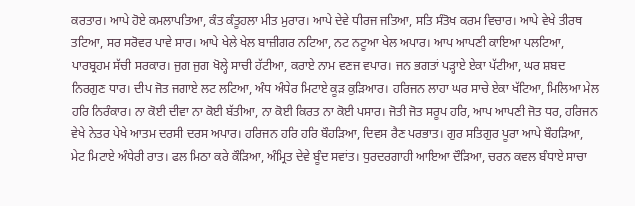ਕਰਤਾਰ। ਆਪੇ ਹੋਏ ਕਮਲਾਪਤਿਆ, ਕੰਤ ਕੰਤੂਹਲਾ ਮੀਤ ਮੁਰਾਰ। ਆਪੇ ਦੇਵੇ ਧੀਰਜ ਜਤਿਆ, ਸਤਿ ਸੰਤੋਖ ਕਰਮ ਵਿਚਾਰ। ਆਪੇ ਵੇਖੇ ਤੀਰਥ ਤਟਿਆ, ਸਰ ਸਰੋਵਰ ਪਾਵੇ ਸਾਰ। ਆਪੇ ਖੇਲੇ ਖੇਲ ਬਾਜ਼ੀਗਰ ਨਟਿਆ, ਨਟ ਨਟੂਆ ਖੇਲ ਅਪਾਰ। ਆਪ ਆਪਣੀ ਕਾਇਆ ਪਲਟਿਆ, ਪਾਰਬ੍ਰਹਮ ਸੱਚੀ ਸਰਕਾਰ। ਜੁਗ ਜੁਗ ਖੋਲ੍ਹੇ ਸਾਚੀ ਹੱਟੀਆ, ਕਰਾਏ ਨਾਮ ਵਣਜ ਵਪਾਰ। ਜਨ ਭਗਤਾਂ ਪੜ੍ਹਾਏ ਏਕਾ ਪੱਟੀਆ, ਘਰ ਸ਼ਬਦ ਨਿਰਗੁਣ ਧਾਰ। ਦੀਪ ਜੋਤ ਜਗਾਏ ਲਟ ਲਟਿਆ, ਅੰਧ ਅੰਧੇਰ ਮਿਟਾਏ ਕੂੜ ਕੁੜਿਆਰ। ਹਰਿਜਨ ਲਾਹਾ ਘਰ ਸਾਚੇ ਏਕਾ ਖੱਟਿਆ, ਮਿਲਿਆ ਮੇਲ ਹਰਿ ਨਿਰੰਕਾਰ। ਨਾ ਕੋਈ ਦੀਵਾ ਨਾ ਕੋਈ ਬੱਤੀਆ, ਨਾ ਕੋਈ ਕਿਰਤ ਨਾ ਕੋਈ ਪਸਾਰ। ਜੋਤੀ ਜੋਤ ਸਰੂਪ ਹਰਿ, ਆਪ ਆਪਣੀ ਜੋਤ ਧਰ, ਹਰਿਜਨ ਵੇਖੇ ਨੇਤਰ ਪੇਖੇ ਆਤਮ ਦਰਸੀ ਦਰਸ ਅਪਾਰ। ਹਰਿਜਨ ਹਰਿ ਹਰਿ ਬੌਹੜਿਆ, ਦਿਵਸ ਰੈਣ ਪਰਭਾਤ। ਗੁਰ ਸਤਿਗੁਰ ਪੂਰਾ ਆਪੇ ਬੌਹੜਿਆ, ਮੇਟ ਮਿਟਾਏ ਅੰਧੇਰੀ ਰਾਤ। ਫਲ ਮਿਠਾ ਕਰੇ ਕੌੜਿਆ, ਅੰਮ੍ਰਿਤ ਦੇਵੇ ਬੂੰਦ ਸਵਾਂਤ। ਧੁਰਦਰਗਾਹੀ ਆਇਆ ਦੌੜਿਆ, ਚਰਨ ਕਵਲ ਬੰਧਾਏ ਸਾਚਾ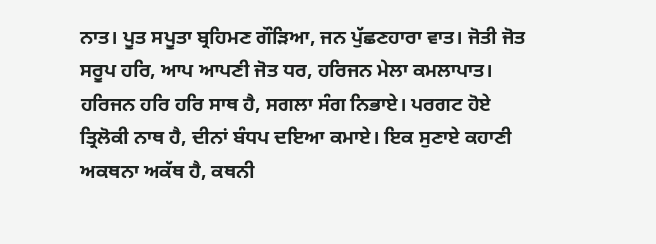ਨਾਤ। ਪੂਤ ਸਪੂਤਾ ਬ੍ਰਹਿਮਣ ਗੌੜਿਆ, ਜਨ ਪੁੱਛਣਹਾਰਾ ਵਾਤ। ਜੋਤੀ ਜੋਤ ਸਰੂਪ ਹਰਿ, ਆਪ ਆਪਣੀ ਜੋਤ ਧਰ, ਹਰਿਜਨ ਮੇਲਾ ਕਮਲਾਪਾਤ। ਹਰਿਜਨ ਹਰਿ ਹਰਿ ਸਾਥ ਹੈ, ਸਗਲਾ ਸੰਗ ਨਿਭਾਏ। ਪਰਗਟ ਹੋਏ ਤ੍ਰਿਲੋਕੀ ਨਾਥ ਹੈ, ਦੀਨਾਂ ਬੰਧਪ ਦਇਆ ਕਮਾਏ। ਇਕ ਸੁਣਾਏ ਕਹਾਣੀ ਅਕਥਨਾ ਅਕੱਥ ਹੈ, ਕਥਨੀ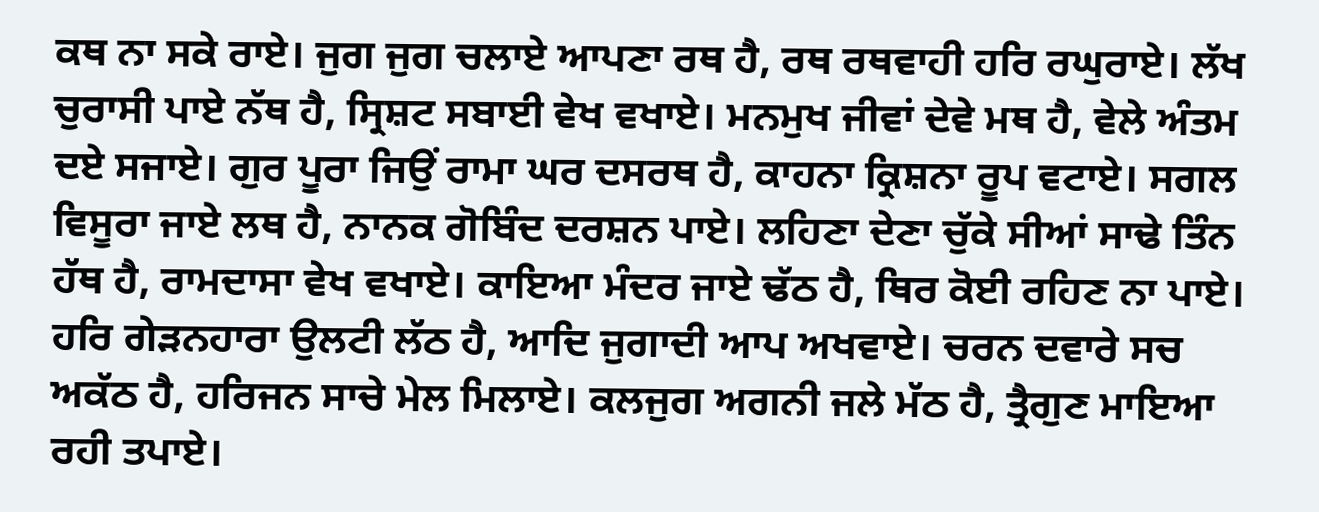ਕਥ ਨਾ ਸਕੇ ਰਾਏ। ਜੁਗ ਜੁਗ ਚਲਾਏ ਆਪਣਾ ਰਥ ਹੈ, ਰਥ ਰਥਵਾਹੀ ਹਰਿ ਰਘੁਰਾਏ। ਲੱਖ ਚੁਰਾਸੀ ਪਾਏ ਨੱਥ ਹੈ, ਸ੍ਰਿਸ਼ਟ ਸਬਾਈ ਵੇਖ ਵਖਾਏ। ਮਨਮੁਖ ਜੀਵਾਂ ਦੇਵੇ ਮਥ ਹੈ, ਵੇਲੇ ਅੰਤਮ ਦਏ ਸਜਾਏ। ਗੁਰ ਪੂਰਾ ਜਿਉਂ ਰਾਮਾ ਘਰ ਦਸਰਥ ਹੈ, ਕਾਹਨਾ ਕ੍ਰਿਸ਼ਨਾ ਰੂਪ ਵਟਾਏ। ਸਗਲ ਵਿਸੂਰਾ ਜਾਏ ਲਥ ਹੈ, ਨਾਨਕ ਗੋਬਿੰਦ ਦਰਸ਼ਨ ਪਾਏ। ਲਹਿਣਾ ਦੇਣਾ ਚੁੱਕੇ ਸੀਆਂ ਸਾਢੇ ਤਿੰਨ ਹੱਥ ਹੈ, ਰਾਮਦਾਸਾ ਵੇਖ ਵਖਾਏ। ਕਾਇਆ ਮੰਦਰ ਜਾਏ ਢੱਠ ਹੈ, ਥਿਰ ਕੋਈ ਰਹਿਣ ਨਾ ਪਾਏ। ਹਰਿ ਗੇੜਨਹਾਰਾ ਉਲਟੀ ਲੱਠ ਹੈ, ਆਦਿ ਜੁਗਾਦੀ ਆਪ ਅਖਵਾਏ। ਚਰਨ ਦਵਾਰੇ ਸਚ ਅਕੱਠ ਹੈ, ਹਰਿਜਨ ਸਾਚੇ ਮੇਲ ਮਿਲਾਏ। ਕਲਜੁਗ ਅਗਨੀ ਜਲੇ ਮੱਠ ਹੈ, ਤ੍ਰੈਗੁਣ ਮਾਇਆ ਰਹੀ ਤਪਾਏ।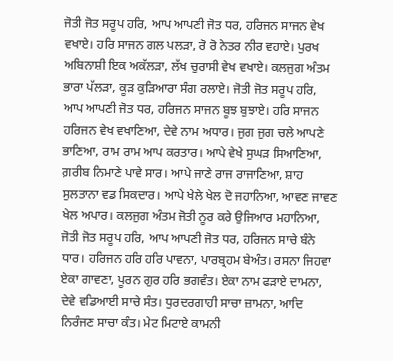ਜੋਤੀ ਜੋਤ ਸਰੂਪ ਹਰਿ, ਆਪ ਆਪਣੀ ਜੋਤ ਧਰ, ਹਰਿਜਨ ਸਾਜਨ ਵੇਖ ਵਖਾਏ। ਹਰਿ ਸਾਜਨ ਗਲ ਪਲੜਾ, ਰੋ ਰੋ ਨੇਤਰ ਨੀਰ ਵਹਾਏ। ਪੁਰਖ ਅਬਿਨਾਸ਼ੀ ਇਕ ਅਕੱਲੜਾ, ਲੱਖ ਚੁਰਾਸੀ ਵੇਖ ਵਖਾਏ। ਕਲਜੁਗ ਅੰਤਮ ਭਾਰਾ ਪੱਲੜਾ, ਕੂੜ ਕੁੜਿਆਰਾ ਸੰਗ ਰਲਾਏ। ਜੋਤੀ ਜੋਤ ਸਰੂਪ ਹਰਿ, ਆਪ ਆਪਣੀ ਜੋਤ ਧਰ, ਹਰਿਜਨ ਸਾਜਨ ਬੂਝ ਬੁਝਾਏ। ਹਰਿ ਸਾਜਨ ਹਰਿਜਨ ਵੇਖ ਵਖਾਣਿਆ, ਦੇਵੇ ਨਾਮ ਅਧਾਰ। ਜੁਗ ਜੁਗ ਚਲੇ ਆਪਣੇ ਭਾਣਿਆ, ਰਾਮ ਰਾਮ ਆਪ ਕਰਤਾਰ। ਆਪੇ ਵੇਖੇ ਸੁਘੜ ਸਿਆਣਿਆ, ਗ਼ਰੀਬ ਨਿਮਾਣੇ ਪਾਵੇ ਸਾਰ। ਆਪੇ ਜਾਣੇ ਰਾਜ ਰਾਜਾਣਿਆ, ਸ਼ਾਹ ਸੁਲਤਾਨਾ ਵਡ ਸਿਕਦਾਰ। ਆਪੇ ਖੇਲੇ ਖੇਲ ਦੋ ਜਹਾਨਿਆ, ਆਵਣ ਜਾਵਣ ਖੇਲ ਅਪਾਰ। ਕਲਜੁਗ ਅੰਤਮ ਜੋਤੀ ਨੂਰ ਕਰੇ ਉਜਿਆਰ ਮਹਾਨਿਆ, ਜੋਤੀ ਜੋਤ ਸਰੂਪ ਹਰਿ, ਆਪ ਆਪਣੀ ਜੋਤ ਧਰ, ਹਰਿਜਨ ਸਾਚੇ ਬੰਨੇ ਧਾਰ। ਹਰਿਜਨ ਹਰਿ ਹਰਿ ਪਾਵਨਾ, ਪਾਰਬ੍ਰਹਮ ਬੇਅੰਤ। ਰਸਨਾ ਜਿਹਵਾ ਏਕਾ ਗਾਵਣਾ, ਪੂਰਨ ਗੁਰ ਹਰਿ ਭਗਵੰਤ। ਏਕਾ ਨਾਮ ਫੜਾਏ ਦਾਮਨਾ, ਦੇਵੇ ਵਡਿਆਈ ਸਾਚੇ ਸੰਤ। ਧੁਰਦਰਗਾਹੀ ਸਾਚਾ ਜ਼ਾਮਨਾ, ਆਦਿ ਨਿਰੰਜਣ ਸਾਚਾ ਕੰਤ। ਮੇਟ ਮਿਟਾਏ ਕਾਮਨੀ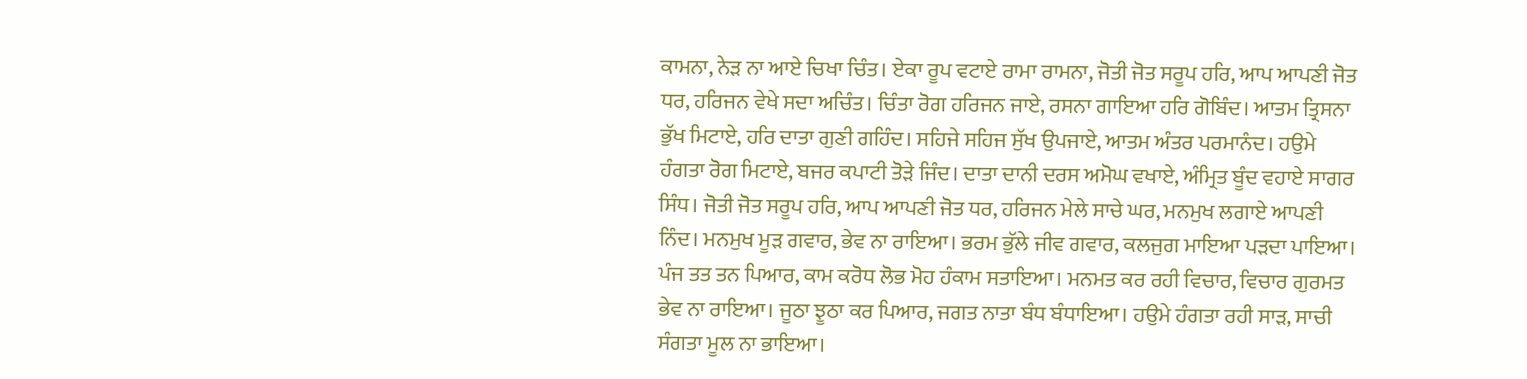ਕਾਮਨਾ, ਨੇੜ ਨਾ ਆਏ ਚਿਖਾ ਚਿੰਤ। ਏਕਾ ਰੂਪ ਵਟਾਏ ਰਾਮਾ ਰਾਮਨਾ, ਜੋਤੀ ਜੋਤ ਸਰੂਪ ਹਰਿ, ਆਪ ਆਪਣੀ ਜੋਤ ਧਰ, ਹਰਿਜਨ ਵੇਖੇ ਸਦਾ ਅਚਿੰਤ। ਚਿੰਤਾ ਰੋਗ ਹਰਿਜਨ ਜਾਏ, ਰਸਨਾ ਗਾਇਆ ਹਰਿ ਗੋਬਿੰਦ। ਆਤਮ ਤ੍ਰਿਸਨਾ ਭੁੱਖ ਮਿਟਾਏ, ਹਰਿ ਦਾਤਾ ਗੁਣੀ ਗਹਿੰਦ। ਸਹਿਜੇ ਸਹਿਜ ਸੁੱਖ ਉਪਜਾਏ, ਆਤਮ ਅੰਤਰ ਪਰਮਾਨੰਦ। ਹਉਮੇ ਹੰਗਤਾ ਰੋਗ ਮਿਟਾਏ, ਬਜਰ ਕਪਾਟੀ ਤੋੜੇ ਜਿੰਦ। ਦਾਤਾ ਦਾਨੀ ਦਰਸ ਅਮੋਘ ਵਖਾਏ, ਅੰਮ੍ਰਿਤ ਬੂੰਦ ਵਹਾਏ ਸਾਗਰ ਸਿੰਧ। ਜੋਤੀ ਜੋਤ ਸਰੂਪ ਹਰਿ, ਆਪ ਆਪਣੀ ਜੋਤ ਧਰ, ਹਰਿਜਨ ਮੇਲੇ ਸਾਚੇ ਘਰ, ਮਨਮੁਖ ਲਗਾਏ ਆਪਣੀ ਨਿੰਦ। ਮਨਮੁਖ ਮੂੜ ਗਵਾਰ, ਭੇਵ ਨਾ ਰਾਇਆ। ਭਰਮ ਭੁੱਲੇ ਜੀਵ ਗਵਾਰ, ਕਲਜੁਗ ਮਾਇਆ ਪੜਦਾ ਪਾਇਆ। ਪੰਜ ਤਤ ਤਨ ਪਿਆਰ, ਕਾਮ ਕਰੋਧ ਲੋਭ ਮੋਹ ਹੰਕਾਮ ਸਤਾਇਆ। ਮਨਮਤ ਕਰ ਰਹੀ ਵਿਚਾਰ, ਵਿਚਾਰ ਗੁਰਮਤ ਭੇਵ ਨਾ ਰਾਇਆ। ਜੂਠਾ ਝੂਠਾ ਕਰ ਪਿਆਰ, ਜਗਤ ਨਾਤਾ ਬੰਧ ਬੰਧਾਇਆ। ਹਉਮੇ ਹੰਗਤਾ ਰਹੀ ਸਾੜ, ਸਾਚੀ ਸੰਗਤਾ ਮੂਲ ਨਾ ਭਾਇਆ।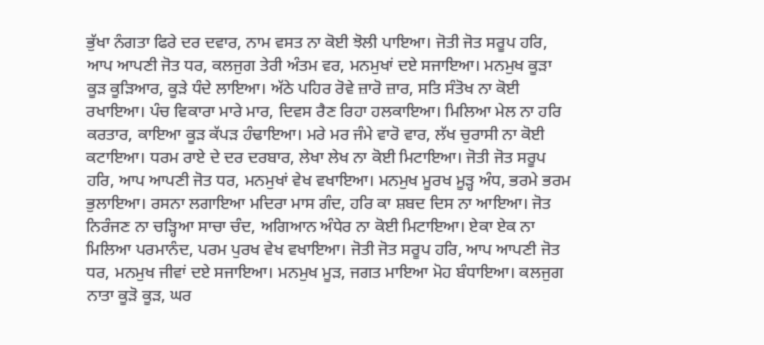ਭੁੱਖਾ ਨੰਗਤਾ ਫਿਰੇ ਦਰ ਦਵਾਰ, ਨਾਮ ਵਸਤ ਨਾ ਕੋਈ ਝੋਲੀ ਪਾਇਆ। ਜੋਤੀ ਜੋਤ ਸਰੂਪ ਹਰਿ, ਆਪ ਆਪਣੀ ਜੋਤ ਧਰ, ਕਲਜੁਗ ਤੇਰੀ ਅੰਤਮ ਵਰ, ਮਨਮੁਖਾਂ ਦਏ ਸਜਾਇਆ। ਮਨਮੁਖ ਕੂੜਾ ਕੂੜ ਕੂੜਿਆਰ, ਕੂੜੇ ਧੰਦੇ ਲਾਇਆ। ਅੱਠੇ ਪਹਿਰ ਰੋਵੇ ਜ਼ਾਰੋ ਜ਼ਾਰ, ਸਤਿ ਸੰਤੋਖ ਨਾ ਕੋਈ ਰਖਾਇਆ। ਪੰਚ ਵਿਕਾਰਾ ਮਾਰੇ ਮਾਰ, ਦਿਵਸ ਰੈਣ ਰਿਹਾ ਹਲਕਾਇਆ। ਮਿਲਿਆ ਮੇਲ ਨਾ ਹਰਿ ਕਰਤਾਰ, ਕਾਇਆ ਕੂੜ ਕੱਪੜ ਹੰਢਾਇਆ। ਮਰੇ ਮਰ ਜੰਮੇ ਵਾਰੋ ਵਾਰ, ਲੱਖ ਚੁਰਾਸੀ ਨਾ ਕੋਈ ਕਟਾਇਆ। ਧਰਮ ਰਾਏ ਦੇ ਦਰ ਦਰਬਾਰ, ਲੇਖਾ ਲੇਖ ਨਾ ਕੋਈ ਮਿਟਾਇਆ। ਜੋਤੀ ਜੋਤ ਸਰੂਪ ਹਰਿ, ਆਪ ਆਪਣੀ ਜੋਤ ਧਰ, ਮਨਮੁਖਾਂ ਵੇਖ ਵਖਾਇਆ। ਮਨਮੁਖ ਮੂਰਖ ਮੂੜ੍ਹ ਅੰਧ, ਭਰਮੇ ਭਰਮ ਭੁਲਾਇਆ। ਰਸਨਾ ਲਗਾਇਆ ਮਦਿਰਾ ਮਾਸ ਗੰਦ, ਹਰਿ ਕਾ ਸ਼ਬਦ ਦਿਸ ਨਾ ਆਇਆ। ਜੋਤ ਨਿਰੰਜਣ ਨਾ ਚੜ੍ਹਿਆ ਸਾਚਾ ਚੰਦ, ਅਗਿਆਨ ਅੰਧੇਰ ਨਾ ਕੋਈ ਮਿਟਾਇਆ। ਏਕਾ ਏਕ ਨਾ ਮਿਲਿਆ ਪਰਮਾਨੰਦ, ਪਰਮ ਪੁਰਖ ਵੇਖ ਵਖਾਇਆ। ਜੋਤੀ ਜੋਤ ਸਰੂਪ ਹਰਿ, ਆਪ ਆਪਣੀ ਜੋਤ ਧਰ, ਮਨਮੁਖ ਜੀਵਾਂ ਦਏ ਸਜਾਇਆ। ਮਨਮੁਖ ਮੂੜ, ਜਗਤ ਮਾਇਆ ਮੋਹ ਬੰਧਾਇਆ। ਕਲਜੁਗ ਨਾਤਾ ਕੂੜੋ ਕੂੜ, ਘਰ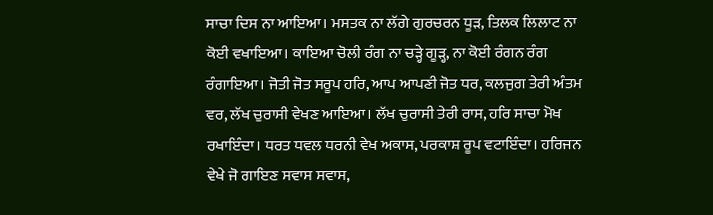ਸਾਚਾ ਦਿਸ ਨਾ ਆਇਆ। ਮਸਤਕ ਨਾ ਲੱਗੇ ਗੁਰਚਰਨ ਧੂੜ, ਤਿਲਕ ਲਿਲਾਟ ਨਾ ਕੋਈ ਵਖਾਇਆ। ਕਾਇਆ ਚੋਲੀ ਰੰਗ ਨਾ ਚੜ੍ਹੇ ਗੂੜ੍ਹ, ਨਾ ਕੋਈ ਰੰਗਨ ਰੰਗ ਰੰਗਾਇਆ। ਜੋਤੀ ਜੋਤ ਸਰੂਪ ਹਰਿ, ਆਪ ਆਪਣੀ ਜੋਤ ਧਰ, ਕਲਜੁਗ ਤੇਰੀ ਅੰਤਮ ਵਰ, ਲੱਖ ਚੁਰਾਸੀ ਵੇਖਣ ਆਇਆ। ਲੱਖ ਚੁਰਾਸੀ ਤੇਰੀ ਰਾਸ, ਹਰਿ ਸਾਚਾ ਮੋਖ ਰਖਾਇੰਦਾ। ਧਰਤ ਧਵਲ ਧਰਨੀ ਵੇਖ ਅਕਾਸ, ਪਰਕਾਸ਼ ਰੂਪ ਵਟਾਇੰਦਾ। ਹਰਿਜਨ ਵੇਖੇ ਜੋ ਗਾਇਣ ਸਵਾਸ ਸਵਾਸ,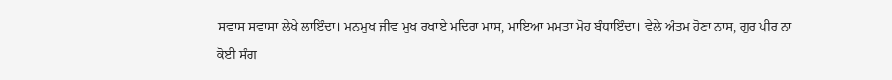ਸਵਾਸ ਸਵਾਸਾ ਲੇਖੇ ਲਾਇੰਦਾ। ਮਨਮੁਖ ਜੀਵ ਮੁਖ ਰਖਾਏ ਮਦਿਰਾ ਮਾਸ, ਮਾਇਆ ਮਮਤਾ ਮੋਹ ਬੰਧਾਇੰਦਾ। ਵੇਲੇ ਅੰਤਮ ਹੋਣਾ ਨਾਸ, ਗੁਰ ਪੀਰ ਨਾ ਕੋਈ ਸੰਗ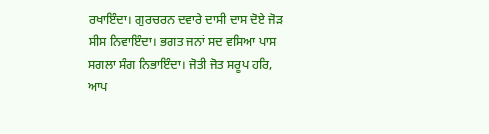ਰਖਾਇੰਦਾ। ਗੁਰਚਰਨ ਦਵਾਰੇ ਦਾਸੀ ਦਾਸ ਦੋਏ ਜੋੜ ਸੀਸ ਨਿਵਾਇੰਦਾ। ਭਗਤ ਜਨਾਂ ਸਦ ਵਸਿਆ ਪਾਸ ਸਗਲਾ ਸੰਗ ਨਿਭਾਇੰਦਾ। ਜੋਤੀ ਜੋਤ ਸਰੂਪ ਹਰਿ, ਆਪ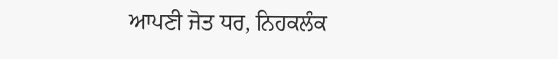ਆਪਣੀ ਜੋਤ ਧਰ, ਨਿਹਕਲੰਕ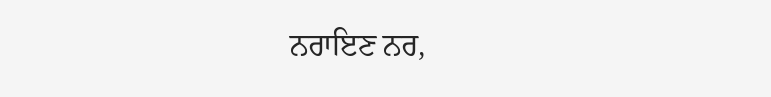ਨਰਾਇਣ ਨਰ,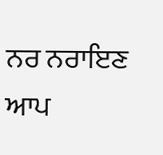ਨਰ ਨਰਾਇਣ ਆਪ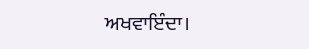ਅਖਵਾਇੰਦਾ।